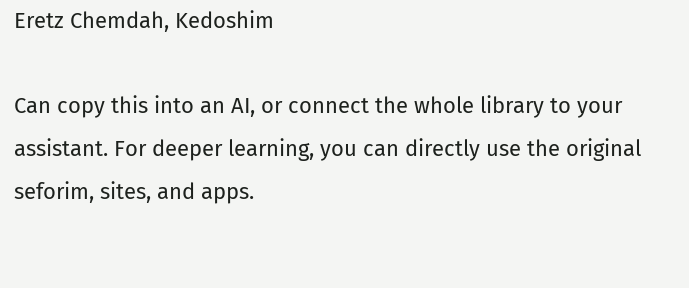Eretz Chemdah, Kedoshim

Can copy this into an AI, or connect the whole library to your assistant. For deeper learning, you can directly use the original seforim, sites, and apps.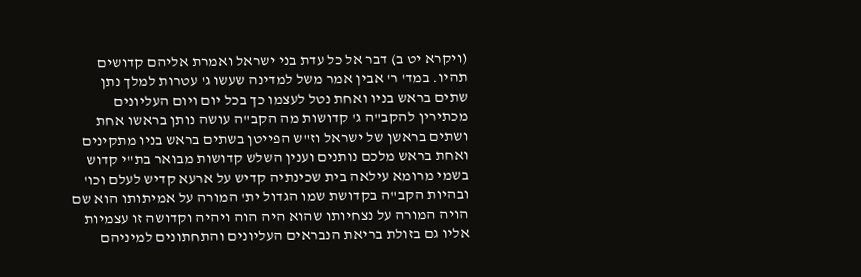(ויקרא יט ב) דבר אל כל עדת בני ישראל ואמרת אליהם קדושים תהיו. במד' ר' אבין אמר משל למדינה שעשו ג' עטרות למלך נתן שתים בראש בניו ואחת נטל לעצמו כך בכל יום ויום העליונים מכתירין להקב"ה ג' קדושות מה הקב"ה עושה נותן בראשו אחת ושתים בראשן של ישראל וז"ש הפייטן בשתים בראש בניו מתקינים ואחת בראש מלכם נותנים וענין השלש קדושות מבואר בת"י קדוש בשמי מרומא עילאה בית שכינתיה קדיש על ארעא קדיש לעלם וכו' ובהיות הקב"ה בקדושת שמו הגדול ית' המורה על אמיתותו הוא שם הויה המורה על נצחיותו שהוא היה הוה ויהיה וקדושה זו עצמיות אליו גם בזולת בריאת הנבראים העליונים והתחתונים למיניהם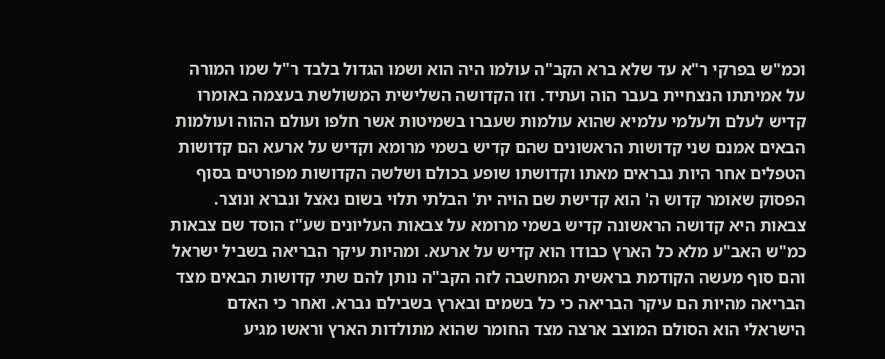וכמ"ש בפרקי ר"א עד שלא ברא הקב"ה עולמו היה הוא ושמו הגדול בלבד ר"ל שמו המורה על אמיתתו הנצחיית בעבר הוה ועתיד. וזו הקדושה השלישית המשולשת בעצמה באומרו קדיש לעלם ולעלמי עלמיא שהוא עולמות שעברו בשמיטות אשר חלפו ועולם ההוה ועולמות הבאים אמנם שני קדושות הראשונים שהם קדיש בשמי מרומא וקדיש על ארעא הם קדושות הטפלים אחר היות נבראים מאתו וקדושתו שופע בכולם ושלשה הקדושות מפורטים בסוף הפסוק שאומר קדוש ה' הוא קדישת שם הויה ית' הבלתי תלוי בשום נאצל ונברא ונוצר. צבאות היא קדושה הראשונה קדיש בשמי מרומא על צבאות העליונים שע"ז הוסד שם צבאות כמ"ש האב"ע מלא כל הארץ כבודו הוא קדיש על ארעא. ומהיות עיקר הבריאה בשביל ישראל והם סוף מעשה הקודמת בראשית המחשבה לזה הקב"ה נותן להם שתי קדושות הבאים מצד הבריאה מהיות הם עיקר הבריאה כי כל בשמים ובארץ בשבילם נברא. ואחר כי האדם הישראלי הוא הסולם המוצב ארצה מצד החומר שהוא מתולדות הארץ וראשו מגיע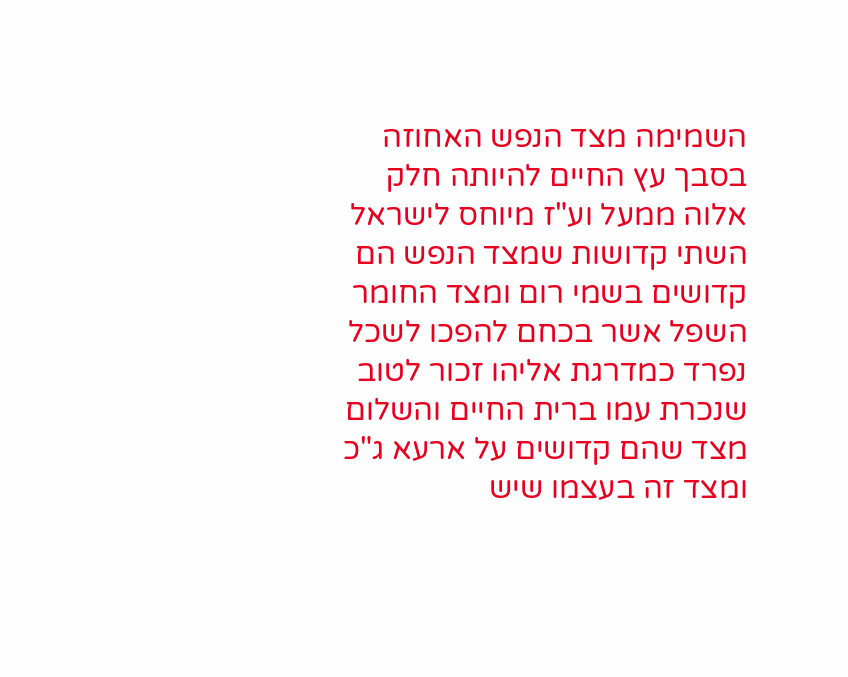השמימה מצד הנפש האחוזה בסבך עץ החיים להיותה חלק אלוה ממעל וע"ז מיוחס לישראל השתי קדושות שמצד הנפש הם קדושים בשמי רום ומצד החומר השפל אשר בכחם להפכו לשכל נפרד כמדרגת אליהו זכור לטוב שנכרת עמו ברית החיים והשלום מצד שהם קדושים על ארעא ג"כ ומצד זה בעצמו שיש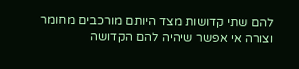להם שתי קדושות מצד היותם מורכבים מחומר וצורה אי אפשר שיהיה להם הקדושה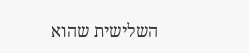השלישית שהוא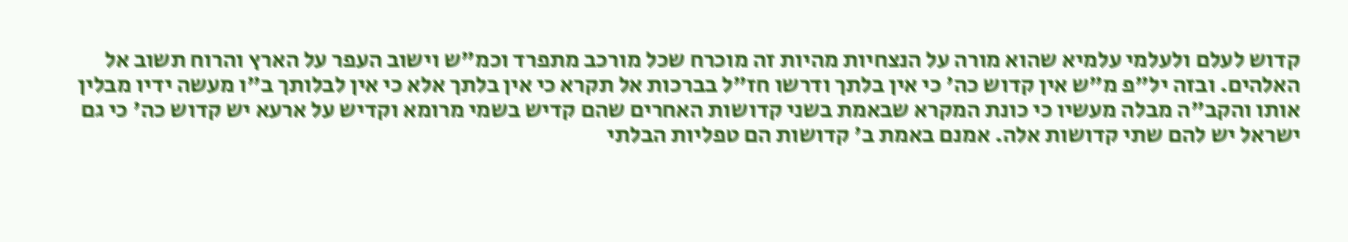קדוש לעלם ולעלמי עלמיא שהוא מורה על הנצחיות מהיות זה מוכרח שכל מורכב מתפרד וכמ"ש וישוב העפר על הארץ והרוח תשוב אל האלהים. ובזה יל"פ מ"ש אין קדוש כה' כי אין בלתך ודרשו חז"ל בברכות אל תקרא כי אין בלתך אלא כי אין לבלותך ב"ו מעשה ידיו מבלין אותו והקב"ה מבלה מעשיו כי כונת המקרא שבאמת בשני קדושות האחרים שהם קדיש בשמי מרומא וקדיש על ארעא יש קדוש כה' כי גם ישראל יש להם שתי קדושות אלה. אמנם באמת ב' קדושות הם טפליות הבלתי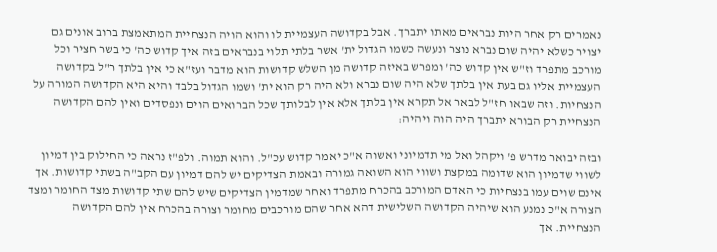נאמרים רק אחר היות נבראים מאתו יתברך. אבל בקדושה העצמיית לו והוא הויה הנצחיית המתאמצת ברוב אונים גם יצויר כשלא יהיה שום נברא נוצר ונעשה כשמו הגדול ית' אשר בלתי תלוי בנבראים בזה איך קדוש כה' כי בשר חציר וכל מורכב מתפרד וז"ש אין קדוש כה' ומפרש באיזה קדושה מן השלש קדושות הוא מדבר ועז"א כי אין בלתך ר"ל בקדושה העצמיית אליו גם בעת אין בלתך שלא היה שום נברא ולא היה רק הוא ית' ושמו הגדול בלבד והיא היא הקדושה המורה על הנצחיות. וזה שבאו חז"ל לבאר אל תקרא אין בלתך אלא אין לבלותך שכל הברואים הוים ונפסדים ואין להם הקדושה הנצחיית רק הבורא יתברך היה הוה ויהיה:

ובזה יבואר מדרש פ' ויקהל ואל מי תדמיוני ואשוה א"כ יאמר קדוש עכ"ל. והוא תמוה. ולפ"ז נראה כי החילוק בין דמיון לשווי שדמיון הוא שדומה במקצת ושווי הוא השואה גמורה ובאמת הצדיקים יש להם דמיון עם הקב"ה בשתי קדושות. אך אינם שוים עמו בנצחיות כי האדם המורכב בהכרח מתפרד ואחר שמדמין הצדיקים שיש להם שתי קדושות מצד החומר ומצד הצורה א"כ נמנע הוא שיהיה הקדושה השלישית דהא אחר שהם מורכבים מחומר וצורה בהכרח אין להם הקדושה הנצחיית. אך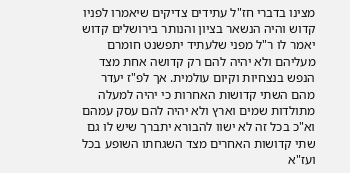מצינו בדברי חז"ל עתידים צדיקים שיאמרו לפניו קדוש והיה הנשאר בציון והנותר בירושלים קדוש יאמר לו ר"ל מפני שלעתיד יתפשנט חומרם מעליהם ולא יהיה להם רק קדושה אחת מצד הנפש בנצחיות וקיום עולמית. אך לפ"ז יעדר מהם השתי קדושות האחרות כי יהיה למעלה מתולדות שמים וארץ ולא יהיה להם עסק עמהם וא"כ בכל זה לא ישוו להבורא יתברך שיש לו גם שתי קדושות האחרים מצד השגחתו השופע בכל ועז"א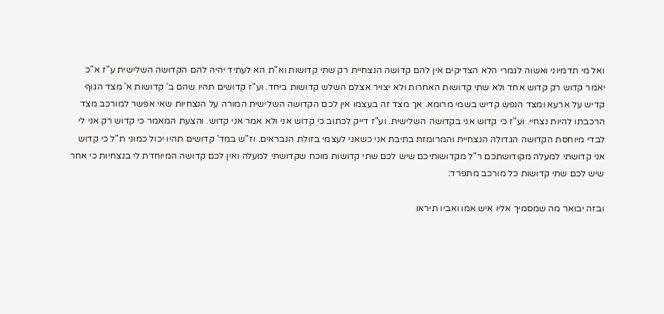ואל מי תדמיוני ואשוה לגמרי הלא הצדיקים אין להם קדושה הנצחיית רק שתי קדושות וא"ת הא לעתיד יהיה להם הקדושה השלישית ע"ז א"כ יאמר קדוש רק קדוש אחד ולא שתי קדושות האחרות ולא יצויר אצלם השלש קדושות ביחד. וע"ז קדושים תהיו שהם ב' קדושות א' מצד הגוף קדיש על ארעא ומצד הנפש קדיש בשמי מרומא. אך מצד זה בעצמו אין לכם הקדושה השלישית המורה על הנצחיות שאי אפשר למורכב מצד הרכבתו להיות נצחיי. וע"ז כי קדוש אני בקדושה השלישית. וע"ז דייק לכתוב כי קדוש אני ולא אמר אני קדוש. והצעת המאמר כי קדוש רק אני לי לבדי מיוחסת הקדושה הגדולה הנצחיית והמרומזת בתיבת אני כשאני לעצמי בזולת הנבראים. וז"ש במד' קדושים תהיו יכול כמוני ת"ל כי קדוש אני קדושתי למעלה מקודושתכם ר"ל מקדושותיכם שיש לכם שתי קדושות מוכח שקדושתי למעלה ואין לכם קדושה המיוחדת לי בנצחיות כי אחר שיש לכם שתי קדושות כל מורכב מתפרד:

ובזה יבואר מה שמסמיך אליו איש אמו ואביו תיראו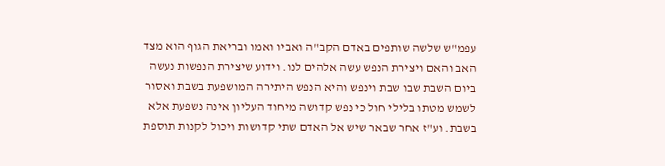עפמ"ש שלשה שותפים באדם הקב"ה ואביו ואמו ובריאת הגוף הוא מצד האב והאם ויצירת הנפש עשה אלהים לנו. וידוע שיצירת הנפשות נעשה ביום השבת שבו שבת וינפש והיא הנפש היתירה המושפעת בשבת ואסור לשמש מטתו בלילי חול כי נפש קדושה מיחוד העליון אינה נשפעת אלא בשבת. וע"ז אחר שבאר שיש אל האדם שתי קדושות ויכול לקנות תוספת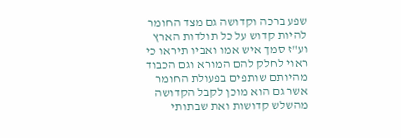שפע ברכה וקדושה גם מצד החומר להיות קדוש על כל תולדות הארץ וע"ז סמך איש אמו ואביו תיראו כי ראוי לחלק להם המורא וגם הכבוד מהיותם שותפים בפעולת החומר אשר גם הוא מוכן לקבל הקדושה מהשלש קדושות ואת שבתותי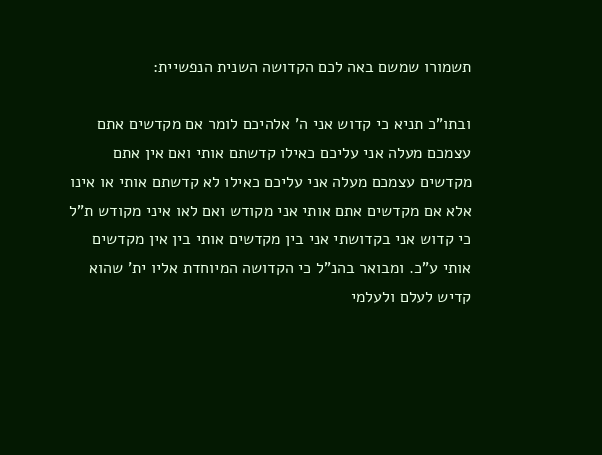תשמורו שמשם באה לכם הקדושה השנית הנפשיית:

ובתו"כ תניא כי קדוש אני ה' אלהיכם לומר אם מקדשים אתם עצמכם מעלה אני עליכם כאילו קדשתם אותי ואם אין אתם מקדשים עצמכם מעלה אני עליכם כאילו לא קדשתם אותי או אינו אלא אם מקדשים אתם אותי אני מקודש ואם לאו איני מקודש ת"ל כי קדוש אני בקדושתי אני בין מקדשים אותי בין אין מקדשים אותי ע"כ. ומבואר בהנ"ל כי הקדושה המיוחדת אליו ית' שהוא קדיש לעלם ולעלמי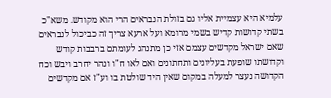עלמיא היא עצמיית אליו גם בזולת הנבראים הרי הוא מקודש. משא"כ בשתי קדושות קדיש בשמי מרומא ועל ארעא צריך זה כביכול לנבראים שאם ישראל מקדשים עצמם אזי כן מתנהג לעומתם ברבבות קודש וקדושתו שופעת בעליונים ותחתונים ואם לאו ח"ו ונהר יחרב ויבש וכח הקדושה נעצר למעלה במקום שאין היד שולטת בו וע"ז אם מקדשים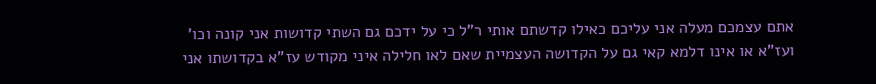אתם עצמכם מעלה אני עליכם כאילו קדשתם אותי ר"ל כי על ידכם גם השתי קדושות אני קונה וכו' ועז"א או אינו דלמא קאי גם על הקדושה העצמיית שאם לאו חלילה איני מקודש עז"א בקדושתו אני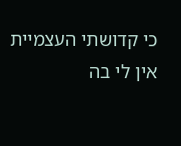כי קדושתי העצמיית אין לי בה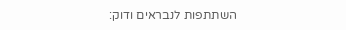השתתפות לנבראים ודוק: